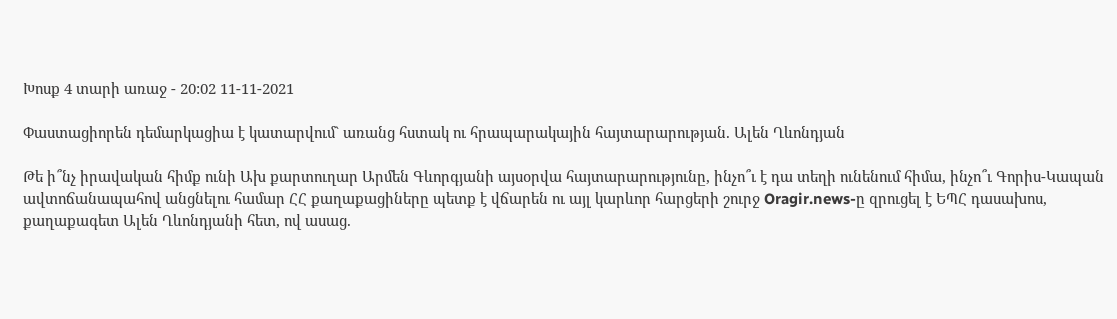Խոսք 4 տարի առաջ - 20:02 11-11-2021

Փաստացիորեն դեմարկացիա է կատարվում` առանց հստակ ու հրապարակային հայտարարության. Ալեն Ղևոնդյան

Թե ի՞նչ իրավական հիմք ունի Ախ քարտուղար Արմեն Գևորգյանի այսօրվա հայտարարությունը, ինչո՞ւ է դա տեղի ունենում հիմա, ինչո՞ւ Գորիս-Կապան ավտոճանապահով անցնելու համար ՀՀ քաղաքացիները պետք է վճարեն ու այլ կարևոր հարցերի շուրջ Oragir.news-ը զրուցել է ԵՊՀ դասախոս, քաղաքագետ Ալեն Ղևոնդյանի հետ, ով ասաց.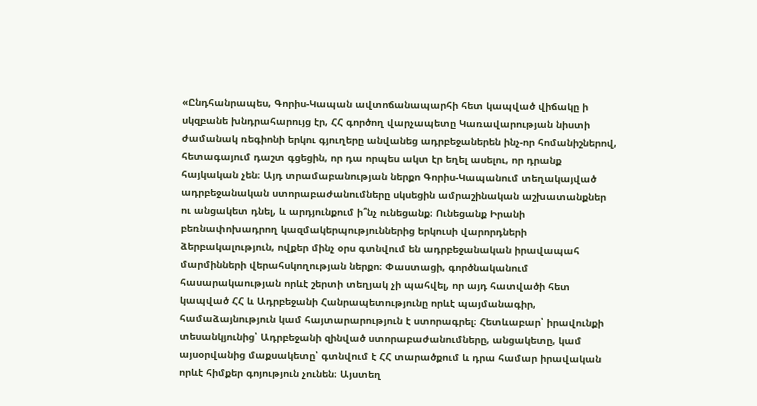«Ընդհանրապես, Գորիս-Կապան ավտոճանապարհի հետ կապված վիճակը ի սկզբանե խնդրահարույց էր, ՀՀ գործող վարչապետը Կառավարության նիստի ժամանակ ռեգիոնի երկու գյուղերը անվանեց ադրբեջաներեն ինչ-որ հոմանիշներով, հետագայում դաշտ գցեցին, որ դա որպես ակտ էր եղել ասելու, որ դրանք հայկական չեն։ Այդ տրամաբանության ներքո Գորիս-Կապանում տեղակայված ադրբեջանական ստորաբաժանումները սկսեցին ամրաշինական աշխատանքներ ու անցակետ դնել, և արդյունքում ի՞նչ ունեցանք։ Ունեցանք Իրանի բեռնափոխադրող կազմակերպություններից երկուսի վարորդների ձերբակալություն, ովքեր մինչ օրս գտնվում են ադրբեջանական իրավապահ մարմինների վերահսկողության ներքո։ Փաստացի, գործնականում հասարակաության որևէ շերտի տեղյակ չի պահվել, որ այդ հատվածի հետ կապված ՀՀ և Ադրբեջանի Հանրապետությունը որևէ պայմանագիր, համաձայնություն կամ հայտարարություն է ստորագրել։ Հետևաբար՝ իրավունքի տեսանկյունից՝ Ադրբեջանի զինված ստորաբաժանումները, անցակետը, կամ այսօրվանից մաքսակետը՝ գտնվում է ՀՀ տարածքում և դրա համար իրավական որևէ հիմքեր գոյություն չունեն։ Այստեղ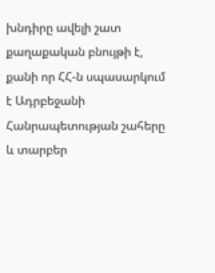խնդիրը ավելի շատ քաղաքական բնույթի է, քանի որ ՀՀ-ն սպասարկում է Ադրբեջանի Հանրապետության շահերը և տարբեր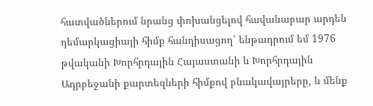հատվածներում նրանց փոխանցելով հավանաբար արդեն դեմարկացիայի հիմք հանդիսացող՝ ենթադրում եմ 1976 թվականի Խորհրդային Հայաստանի և Խորհրդային Ադրբեջանի քարտեզների հիմքով բնակավայրերը, և մենք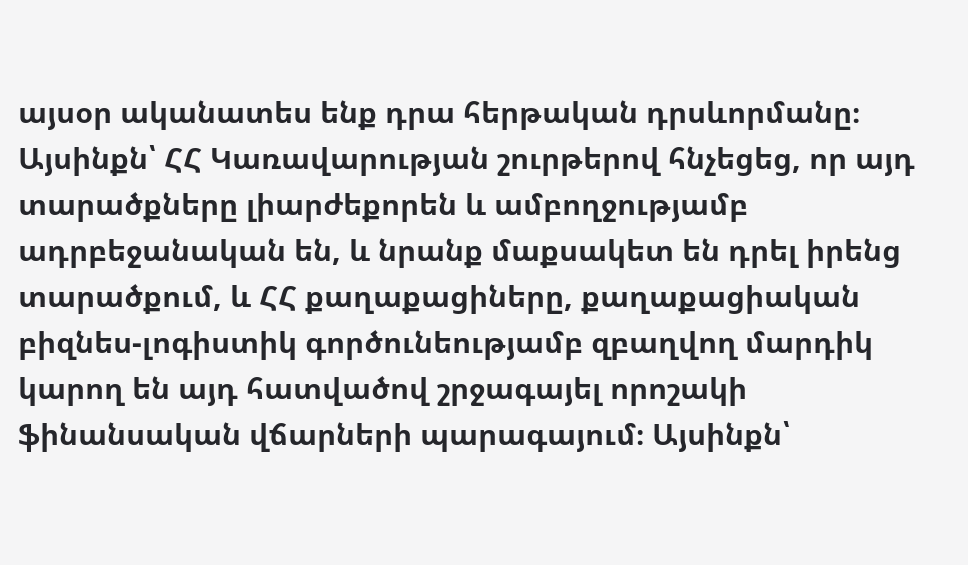այսօր ականատես ենք դրա հերթական դրսևորմանը։ Այսինքն՝ ՀՀ Կառավարության շուրթերով հնչեցեց, որ այդ տարածքները լիարժեքորեն և ամբողջությամբ ադրբեջանական են, և նրանք մաքսակետ են դրել իրենց տարածքում, և ՀՀ քաղաքացիները, քաղաքացիական բիզնես-լոգիստիկ գործունեությամբ զբաղվող մարդիկ կարող են այդ հատվածով շրջագայել որոշակի ֆինանսական վճարների պարագայում։ Այսինքն՝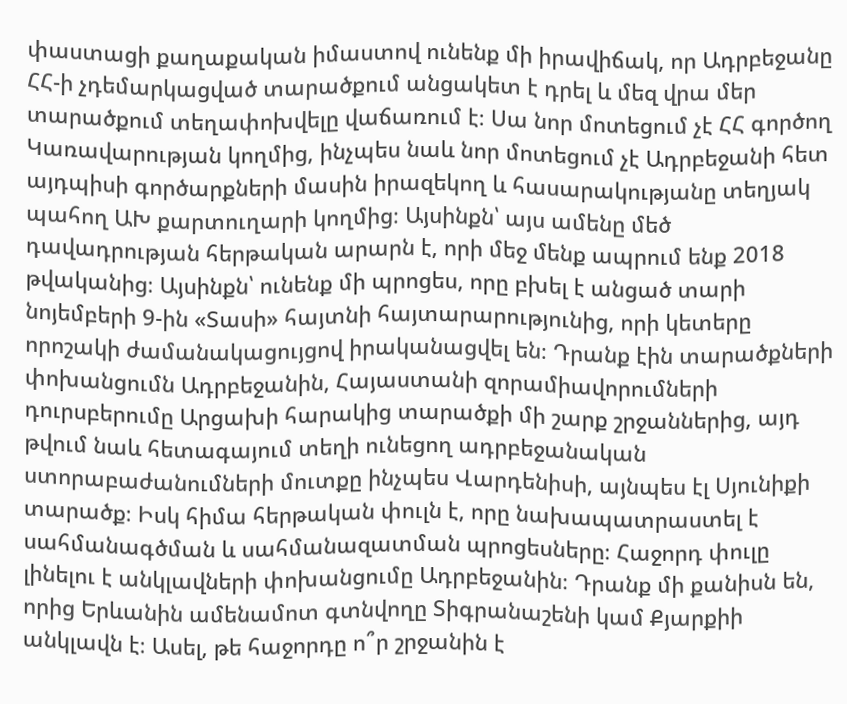փաստացի քաղաքական իմաստով ունենք մի իրավիճակ, որ Ադրբեջանը ՀՀ-ի չդեմարկացված տարածքում անցակետ է դրել և մեզ վրա մեր տարածքում տեղափոխվելը վաճառում է։ Սա նոր մոտեցում չէ ՀՀ գործող Կառավարության կողմից, ինչպես նաև նոր մոտեցում չէ Ադրբեջանի հետ այդպիսի գործարքների մասին իրազեկող և հասարակությանը տեղյակ պահող ԱԽ քարտուղարի կողմից։ Այսինքն՝ այս ամենը մեծ դավադրության հերթական արարն է, որի մեջ մենք ապրում ենք 2018 թվականից։ Այսինքն՝ ունենք մի պրոցես, որը բխել է անցած տարի նոյեմբերի 9-ին «Տասի» հայտնի հայտարարությունից, որի կետերը որոշակի ժամանակացույցով իրականացվել են։ Դրանք էին տարածքների փոխանցումն Ադրբեջանին, Հայաստանի զորամիավորումների դուրսբերումը Արցախի հարակից տարածքի մի շարք շրջաններից, այդ թվում նաև հետագայում տեղի ունեցող ադրբեջանական ստորաբաժանումների մուտքը ինչպես Վարդենիսի, այնպես էլ Սյունիքի տարածք։ Իսկ հիմա հերթական փուլն է, որը նախապատրաստել է սահմանագծման և սահմանազատման պրոցեսները։ Հաջորդ փուլը լինելու է անկլավների փոխանցումը Ադրբեջանին։ Դրանք մի քանիսն են, որից Երևանին ամենամոտ գտնվողը Տիգրանաշենի կամ Քյարքիի անկլավն է։ Ասել, թե հաջորդը ո՞ր շրջանին է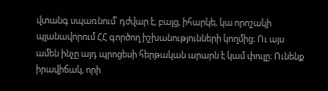վտանգ սպառնում՝ դժվար է, բայց, իհարկե, կա որոշակի պլանավորում ՀՀ գործող իշխանությունների կողմից։ Ու այս ամեն ինչը այդ պրոցեսի հերթական արարն է կամ փուլը։ Ունենք իրավիճակ, որի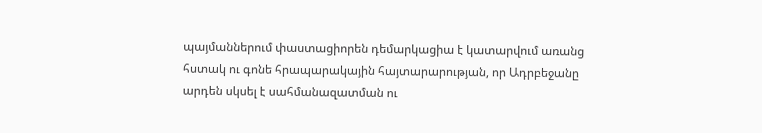պայմաններում փաստացիորեն դեմարկացիա է կատարվում առանց հստակ ու գոնե հրապարակային հայտարարության, որ Ադրբեջանը արդեն սկսել է սահմանազատման ու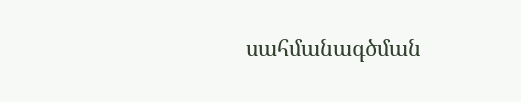սահմանագծման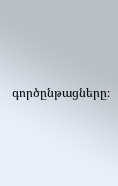գործընթացները։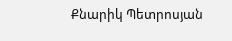Քնարիկ Պետրոսյան